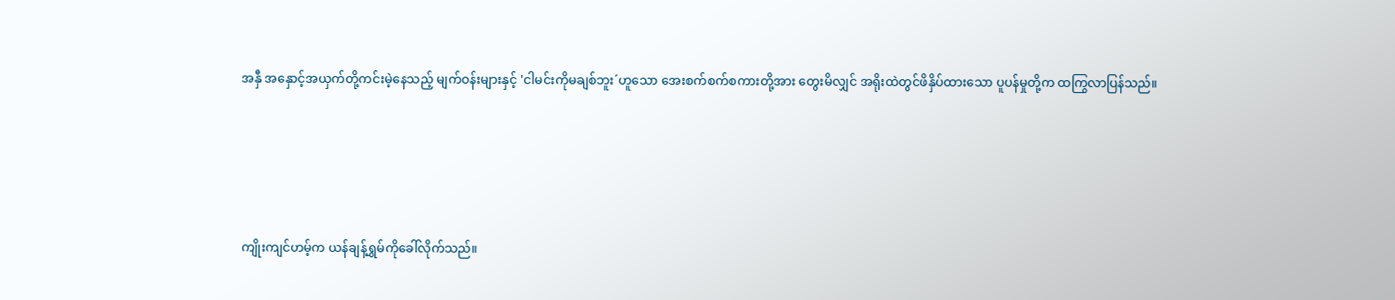အနှီ အနှောင့်အယှက်တို့ကင်းမဲ့နေသည့် မျက်ဝန်းများနှင့် 'ငါမင်းကိုမချစ်ဘူး´ဟူသော အေးစက်စက်စကားတို့အား တွေးမိလျှင် အရိုးထဲတွင်ဖိနှိပ်ထားသော ပူပန်မှုတို့က ထကြွလာပြန်သည်။





ကျိုးကျင်ဟမ့်က ယန်ချန့်ရွှမ်ကိုခေါ်လိုက်သည်။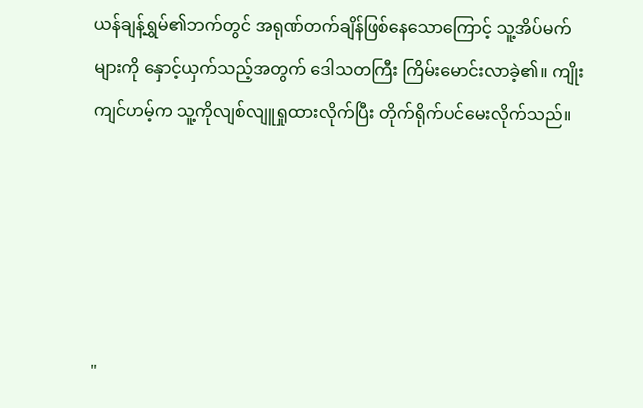ယန်ချန့်ရွှမ်၏ဘက်တွင် အရုဏ်တက်ချိန်ဖြစ်နေသောကြောင့် သူ့အိပ်မက်များကို နှောင့်ယှက်သည့်အတွက် ဒေါသတကြီး ကြိမ်းမောင်းလာခဲ့၏။ ကျိုးကျင်ဟမ့်က သူ့ကိုလျစ်လျူရှုထားလိုက်ပြီး တိုက်ရိုက်ပင်မေးလိုက်သည်။





"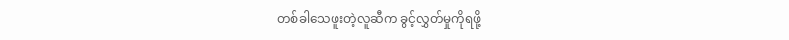တစ်ခါသေဖူးတဲ့လူဆီက ခွင့်လွှတ်မှုကိုရဖို့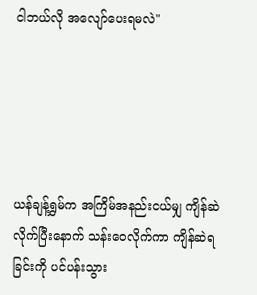ငါဘယ်လို အလျော်ပေးရမလဲ"





ယန်ချန့်ရွှမ်က အကြိမ်အနည်းငယ်မျှ ကျိန်ဆဲလိုက်ပြီးနောက် သန်းဝေလိုက်ကာ ကျိန်ဆဲရခြင်းကို ပင်ပန်းသွား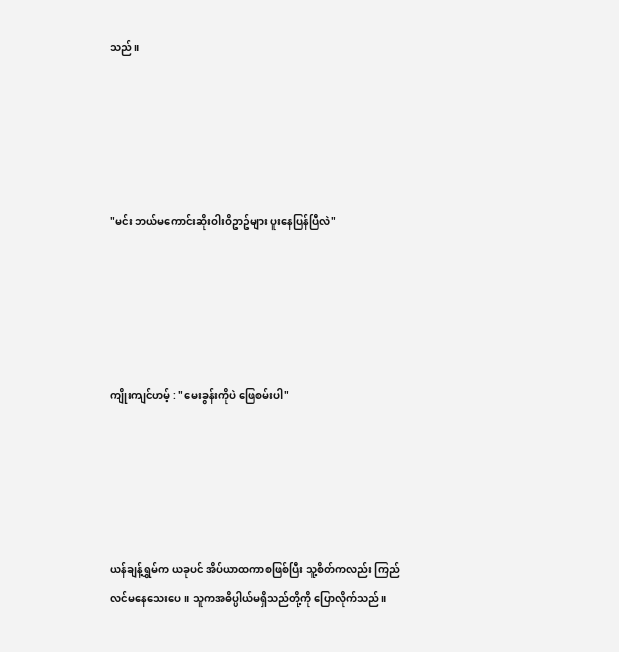သည်။





"မင်း ဘယ်မကောင်းဆိုးဝါးဝိဥာဥ်များ ပူးနေပြန်ပြီလဲ"





ကျိုးကျင်ဟမ့် : "မေးခွန်းကိုပဲ ဖြေစမ်းပါ"





ယန်ချန့်ရွှမ်က ယခုပင် အိပ်ယာထကာစဖြစ်ပြီး သူ့စိတ်ကလည်း ကြည်လင်မနေသေးပေ။ သူကအဓိပ္ပါယ်မရှိသည်တို့ကို ပြောလိုက်သည်။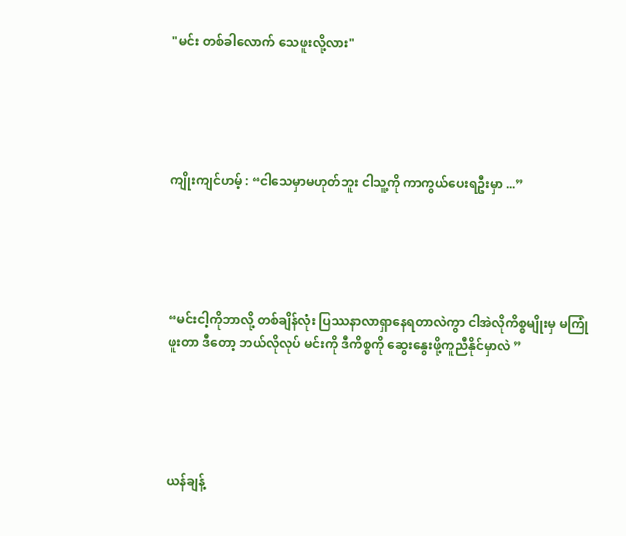"မင်း တစ်ခါလောက် သေဖူးလို့လား"





ကျိုးကျင်ဟမ့် : “ငါသေမှာမဟုတ်ဘူး ငါသူ့ကို ကာကွယ်ပေးရဦးမှာ ...”





“မင်းငါ့ကိုဘာလို့ တစ်ချိန်လုံး ပြဿနာလာရှာနေရတာလဲကွာ ငါအဲလိုကိစ္စမျိုးမှ မကြုံဖူးတာ ဒီတော့ ဘယ်လိုလုပ် မင်းကို ဒီကိစ္စကို ဆွေးနွေးဖို့ကူညီနိုင်မှာလဲ ”





ယန်ချန့်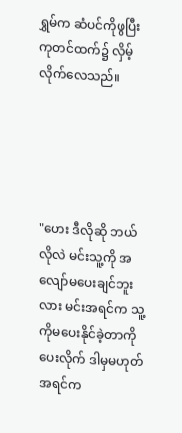ရွှမ်က ဆံပင်ကိုဖွပြီး ကုတင်ထက်၌ လှိမ့်လိုက်လေသည်။





"ဟေး ဒီလိုဆို ဘယ်လိုလဲ မင်းသူ့ကို အလျော်မပေးချင်ဘူးလား မင်းအရင်က သူ့ကိုမပေးနိုင်ခဲ့တာကိုပေးလိုက် ဒါမှမဟုတ် အရင်က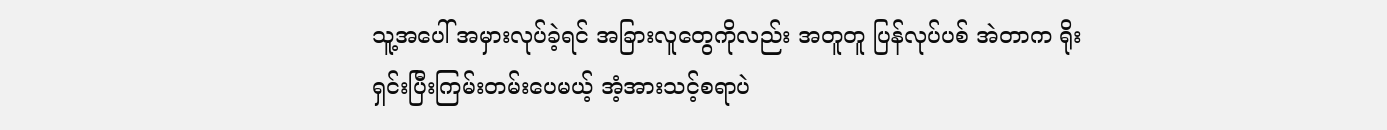သူ့အပေါ် အမှားလုပ်ခဲ့ရင် အခြားလူတွေကိုလည်း အတူတူ ပြန်လုပ်ပစ် အဲတာက ရိုးရှင်းပြီးကြမ်းတမ်းပေမယ့် အံ့အားသင့်စရာပဲ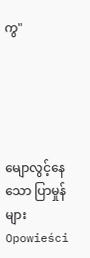ကွ"





မျောလွင့်နေသော ပြာမှုန်များOpowieści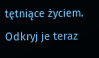tętniące życiem. Odkryj je teraz